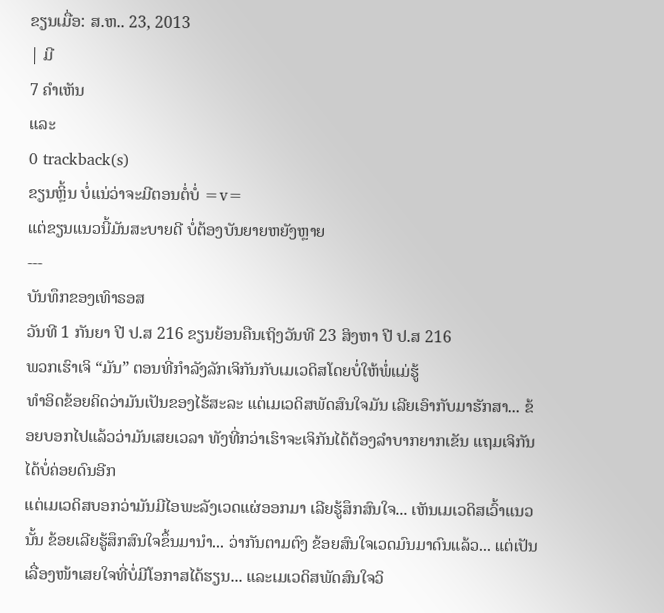ຂຽນເມື່ອ: ສ.ຫ.. 23, 2013
| ມີ
7 ຄຳເຫັນ
ແລະ
0 trackback(s)
ຂຽນຫຼິ້ນ ບໍ່ແນ່ວ່າຈະມີຕອນຕໍ່ບໍ່ =v=
ແຕ່ຂຽນແນວນີ້ມັນສະບາຍດີ ບໍ່ຕ້ອງບັນຍາຍຫຍັງຫຼາຍ
---
ບັນທຶກຂອງເທົາຣອສ
ວັນທີ 1 ກັນຍາ ປີ ປ.ສ 216 ຂຽນຍ້ອນຄືນເຖິງວັນທີ 23 ສິງຫາ ປີ ປ.ສ 216
ພວກເຮົາເຈິ “ມັນ” ຕອນທີ່ກຳລັງລັກເຈິກັນກັບເມເວດິສໂດຍບໍ່ໃຫ້ພໍ່ແມ່ຮູ້
ທຳອິດຂ້ອຍຄິດວ່າມັນເປັນຂອງໄຮ້ສະລະ ແຕ່ເມເວດິສພັດສົນໃຈມັນ ເລີຍເອົາກັບມາຮັກສາ... ຂ້ອຍບອກໄປແລ້ວວ່າມັນເສຍເວລາ ທັງທີ່ກວ່າເຮົາຈະເຈິກັນໄດ້ຕ້ອງລຳບາກຍາກເຂັນ ແຖມເຈິກັນໄດ້ບໍ່ຄ່ອຍດົນອີກ
ແຕ່ເມເວດິສບອກວ່າມັນມີໄອພະລັງເວດແຜ່ອອກມາ ເລີຍຮູ້ສຶກສົນໃຈ... ເຫັນເມເວດິສເວົ້າແນວນັ້ນ ຂ້ອຍເລີຍຮູ້ສຶກສົນໃຈຂຶ້ນມານຳ... ວ່າກັນຕາມຕົງ ຂ້ອຍສົນໃຈເວດມົນມາດົນແລ້ວ... ແຕ່ເປັນເລື່ອງໜ້າເສຍໃຈທີ່ບໍ່ມີໂອກາສໄດ້ຮຽນ... ແລະເມເວດິສພັດສົນໃຈວິ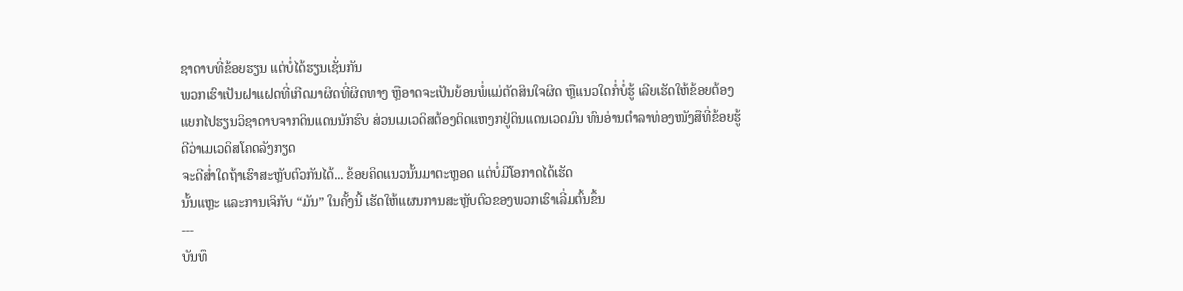ຊາດາບທີ່ຂ້ອຍຮຽນ ແຕ່ບໍ່ໄດ້ຮຽນເຊັ່ນກັນ
ພວກເຮົາເປັນຝາແຝດທີ່ເກີດມາຜິດທີ່ຜິດທາງ ຫຼືອາດຈະເປັນຍ້ອນພໍ່ແມ່ຕັດສິນໃຈຜິດ ຫຼືແນວໃດກໍ່ບໍ່ຮູ້ ເລີຍເຮັດໃຫ້ຂ້ອຍຕ້ອງແຍກໄປຮຽນວິຊາດາບຈາກດິນແດນນັກຮົບ ສ່ວນເມເວດິສຕ້ອງຕິດແຫງກຢູ່ດິນແດນເວດມົນ ທົນອ່ານຕຳລາທ່ອງໜັງສືທີ່ຂ້ອຍຮູ້ດີວ່າເມເວດິສໂຄດລັງກຽດ
ຈະດີສ່ຳໃດຖ້າເຮົາສະຫຼັບຕົວກັນໄດ້... ຂ້ອຍຄິດແນວນັ້ນມາຕະຫຼອດ ແຕ່ບໍ່ມີໂອກາດໄດ້ເຮັດ
ນັ້ນແຫຼະ ແລະການເຈິກັບ “ມັນ” ໃນຄັ້ງນີ້ ເຮັດໃຫ້ແຜນການສະຫຼັບຕົວຂອງພວກເຮົາເລີ່ມຕົ້ນຂຶ້ນ
---
ບັນທຶ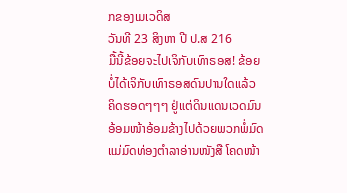ກຂອງເມເວດິສ
ວັນທີ 23 ສິງຫາ ປີ ປ.ສ 216
ມື້ນີ້ຂ້ອຍຈະໄປເຈິກັບເທົາຣອສ! ຂ້ອຍບໍ່ໄດ້ເຈິກັບເທົາຣອສດົນປານໃດແລ້ວ ຄິດຮອດໆໆໆ ຢູ່ແຕ່ດິນແດນເວດມົນ ອ້ອມໜ້າອ້ອມຂ້າງໄປດ້ວຍພວກພໍ່ມົດແມ່ມົດທ່ອງຕຳລາອ່ານໜັງສື ໂຄດໜ້າ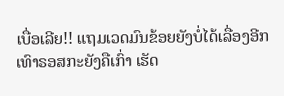ເບື່ອເລີຍ!! ແຖມເວດມົນຂ້ອຍຍັງບໍ່ໄດ້ເລື່ອງອີກ
ເທົາຣອສກະຍັງຄືເກົ່າ ເຮັດ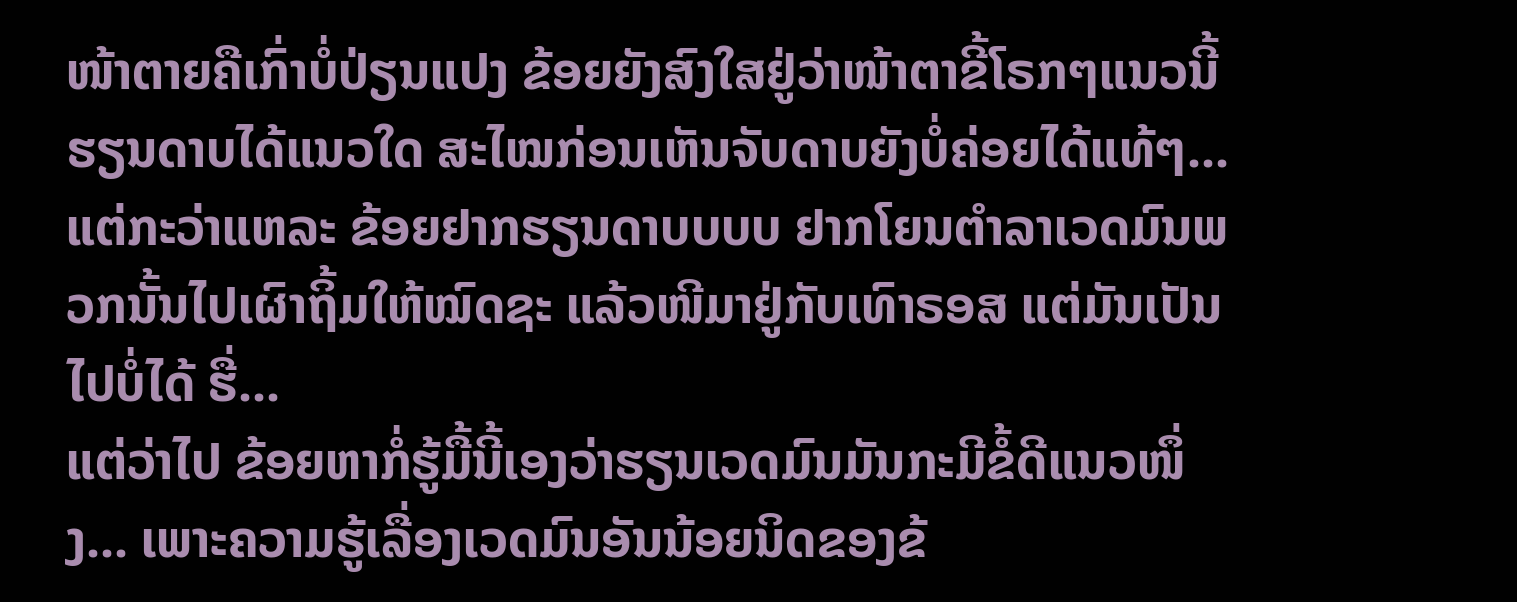ໜ້າຕາຍຄືເກົ່າບໍ່ປ່ຽນແປງ ຂ້ອຍຍັງສົງໃສຢູ່ວ່າໜ້າຕາຂີ້ໂຣກໆແນວນີ້ ຮຽນດາບໄດ້ແນວໃດ ສະໄໝກ່ອນເຫັນຈັບດາບຍັງບໍ່ຄ່ອຍໄດ້ແທ້ໆ... ແຕ່ກະວ່າແຫລະ ຂ້ອຍຢາກຮຽນດາບບບບ ຢາກໂຍນຕຳລາເວດມົນພວກນັ້ນໄປເຜົາຖິ້ມໃຫ້ໝົດຊະ ແລ້ວໜີມາຢູ່ກັບເທົາຣອສ ແຕ່ມັນເປັນໄປບໍ່ໄດ້ ຮື່...
ແຕ່ວ່າໄປ ຂ້ອຍຫາກໍ່ຮູ້ມື້ນີ້ເອງວ່າຮຽນເວດມົນມັນກະມີຂໍ້ດີແນວໜຶ່ງ... ເພາະຄວາມຮູ້ເລື່ອງເວດມົນອັນນ້ອຍນິດຂອງຂ້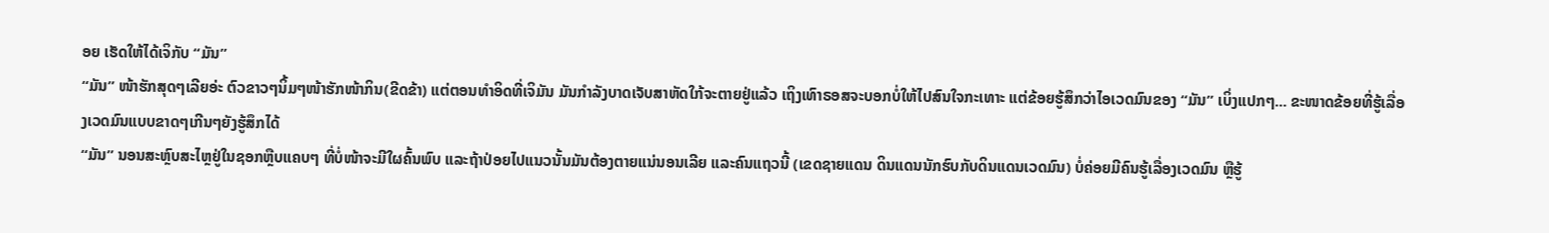ອຍ ເຮັດໃຫ້ໄດ້ເຈິກັບ “ມັນ”
“ມັນ” ໜ້າຮັກສຸດໆເລີຍອ່ະ ຕົວຂາວໆນິ້ມໆໜ້າຮັກໜ້າກິນ(ຂີດຂ້າ) ແຕ່ຕອນທຳອິດທີ່ເຈິມັນ ມັນກຳລັງບາດເຈັບສາຫັດໃກ້ຈະຕາຍຢູ່ແລ້ວ ເຖິງເທົາຣອສຈະບອກບໍ່ໃຫ້ໄປສົນໃຈກະເທາະ ແຕ່ຂ້ອຍຮູ້ສຶກວ່າໄອເວດມົນຂອງ “ມັນ” ເບິ່ງແປກໆ... ຂະໜາດຂ້ອຍທີ່ຮູ້ເລື່ອງເວດມົນແບບຂາດໆເກີນໆຍັງຮູ້ສຶກໄດ້
“ມັນ” ນອນສະຫຼົບສະໄຫຼຢູ່ໃນຊອກຫຼືບແຄບໆ ທີ່ບໍ່ໜ້າຈະມີໃຜຄົ້ນພົບ ແລະຖ້າປ່ອຍໄປແນວນັ້ນມັນຕ້ອງຕາຍແນ່ນອນເລີຍ ແລະຄົນແຖວນີ້ (ເຂດຊາຍແດນ ດິນແດນນັກຮົບກັບດິນແດນເວດມົນ) ບໍ່ຄ່ອຍມີຄົນຮູ້ເລື່ອງເວດມົນ ຫຼືຮູ້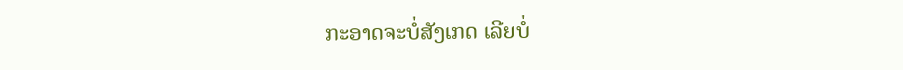ກະອາດຈະບໍ່ສັງເກດ ເລີຍບໍ່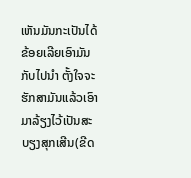ເຫັນມັນກະເປັນໄດ້
ຂ້ອຍເລີຍເອົາມັນກັບໄປນຳ ຕັ້ງໃຈຈະຮັກສາມັນແລ້ວເອົາມາລ້ຽງໄວ້ເປັນສະບຽງສຸກເສີນ(ຂີດ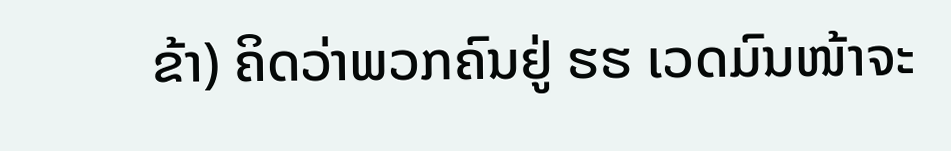ຂ້າ) ຄິດວ່າພວກຄົນຢູ່ ຮຮ ເວດມົນໜ້າຈະ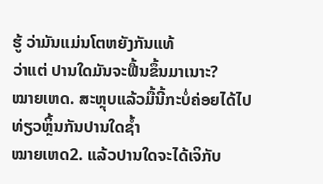ຮູ້ ວ່າມັນແມ່ນໂຕຫຍັງກັນແທ້
ວ່າແຕ່ ປານໃດມັນຈະຟື້ນຂຶ້ນມາເນາະ?
ໝາຍເຫດ. ສະຫຼຸບແລ້ວມື້ນີ້ກະບໍ່ຄ່ອຍໄດ້ໄປທ່ຽວຫຼິ້ນກັນປານໃດຊ້ຳ
ໝາຍເຫດ2. ແລ້ວປານໃດຈະໄດ້ເຈິກັບ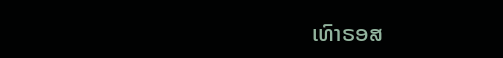ເທົາຣອສ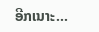ອີກເນາະ...